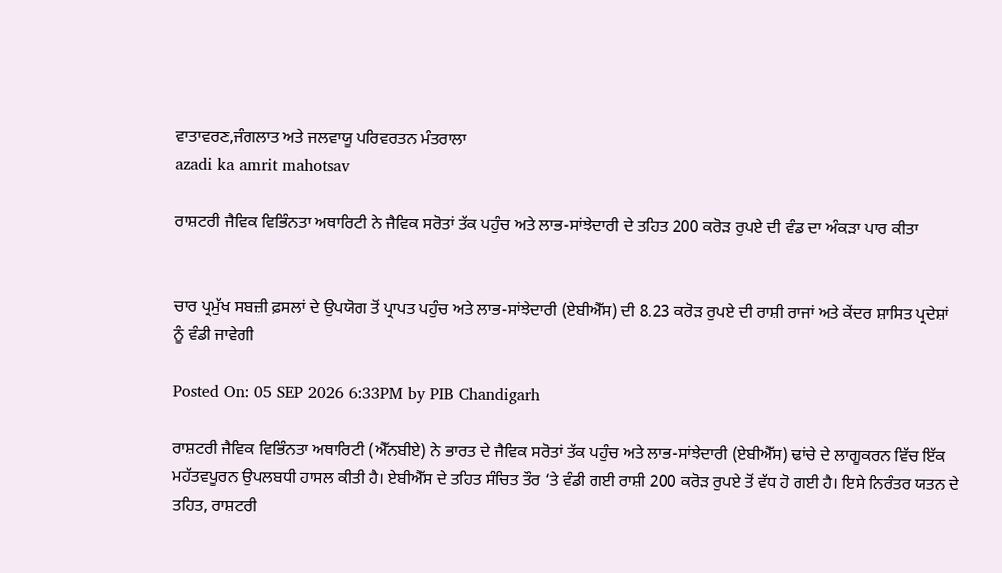ਵਾਤਾਵਰਣ,ਜੰਗਲਾਤ ਅਤੇ ਜਲਵਾਯੂ ਪਰਿਵਰਤਨ ਮੰਤਰਾਲਾ
azadi ka amrit mahotsav

ਰਾਸ਼ਟਰੀ ਜੈਵਿਕ ਵਿਭਿੰਨਤਾ ਅਥਾਰਿਟੀ ਨੇ ਜੈਵਿਕ ਸਰੋਤਾਂ ਤੱਕ ਪਹੁੰਚ ਅਤੇ ਲਾਭ-ਸਾਂਝੇਦਾਰੀ ਦੇ ਤਹਿਤ 200 ਕਰੋੜ ਰੁਪਏ ਦੀ ਵੰਡ ਦਾ ਅੰਕੜਾ ਪਾਰ ਕੀਤਾ


ਚਾਰ ਪ੍ਰਮੁੱਖ ਸਬਜ਼ੀ ਫ਼ਸਲਾਂ ਦੇ ਉਪਯੋਗ ਤੋਂ ਪ੍ਰਾਪਤ ਪਹੁੰਚ ਅਤੇ ਲਾਭ-ਸਾਂਝੇਦਾਰੀ (ਏਬੀਐੱਸ) ਦੀ 8.23 ਕਰੋੜ ਰੁਪਏ ਦੀ ਰਾਸ਼ੀ ਰਾਜਾਂ ਅਤੇ ਕੇਂਦਰ ਸ਼ਾਸਿਤ ਪ੍ਰਦੇਸ਼ਾਂ ਨੂੰ ਵੰਡੀ ਜਾਵੇਗੀ

Posted On: 05 SEP 2026 6:33PM by PIB Chandigarh

ਰਾਸ਼ਟਰੀ ਜੈਵਿਕ ਵਿਭਿੰਨਤਾ ਅਥਾਰਿਟੀ (ਐੱਨਬੀਏ) ਨੇ ਭਾਰਤ ਦੇ ਜੈਵਿਕ ਸਰੋਤਾਂ ਤੱਕ ਪਹੁੰਚ ਅਤੇ ਲਾਭ-ਸਾਂਝੇਦਾਰੀ (ਏਬੀਐੱਸ) ਢਾਂਚੇ ਦੇ ਲਾਗੂਕਰਨ ਵਿੱਚ ਇੱਕ ਮਹੱਤਵਪੂਰਨ ਉਪਲਬਧੀ ਹਾਸਲ ਕੀਤੀ ਹੈ। ਏਬੀਐੱਸ ਦੇ ਤਹਿਤ ਸੰਚਿਤ ਤੌਰ ‘ਤੇ ਵੰਡੀ ਗਈ ਰਾਸ਼ੀ 200 ਕਰੋੜ ਰੁਪਏ ਤੋਂ ਵੱਧ ਹੋ ਗਈ ਹੈ। ਇਸੇ ਨਿਰੰਤਰ ਯਤਨ ਦੇ ਤਹਿਤ, ਰਾਸ਼ਟਰੀ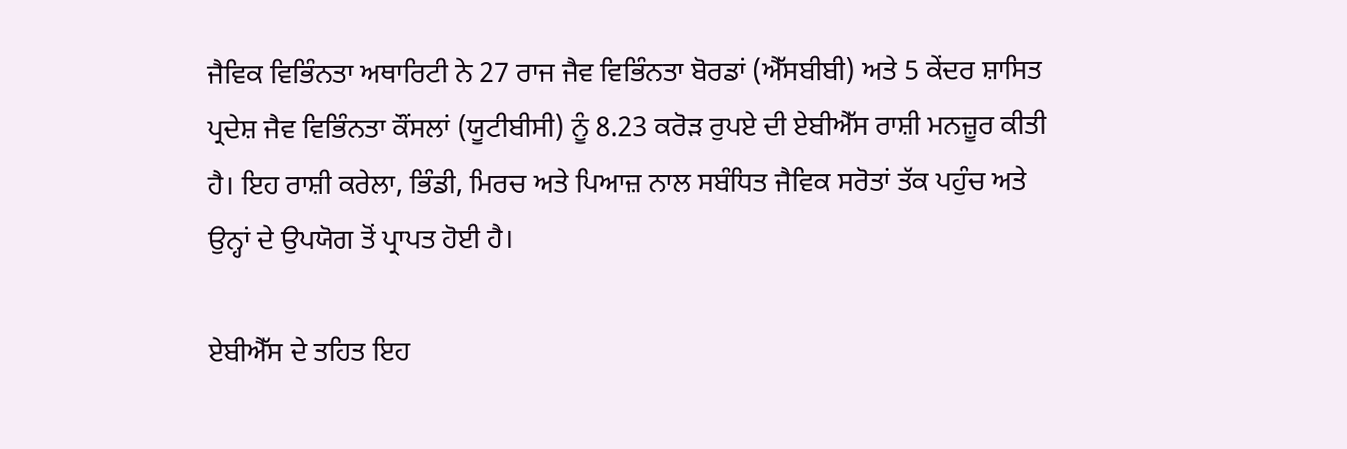ਜੈਵਿਕ ਵਿਭਿੰਨਤਾ ਅਥਾਰਿਟੀ ਨੇ 27 ਰਾਜ ਜੈਵ ਵਿਭਿੰਨਤਾ ਬੋਰਡਾਂ (ਐੱਸਬੀਬੀ) ਅਤੇ 5 ਕੇਂਦਰ ਸ਼ਾਸਿਤ ਪ੍ਰਦੇਸ਼ ਜੈਵ ਵਿਭਿੰਨਤਾ ਕੌਂਸਲਾਂ (ਯੂਟੀਬੀਸੀ) ਨੂੰ 8.23 ਕਰੋੜ ਰੁਪਏ ਦੀ ਏਬੀਐੱਸ ਰਾਸ਼ੀ ਮਨਜ਼ੂਰ ਕੀਤੀ ਹੈ। ਇਹ ਰਾਸ਼ੀ ਕਰੇਲਾ, ਭਿੰਡੀ, ਮਿਰਚ ਅਤੇ ਪਿਆਜ਼ ਨਾਲ ਸਬੰਧਿਤ ਜੈਵਿਕ ਸਰੋਤਾਂ ਤੱਕ ਪਹੁੰਚ ਅਤੇ ਉਨ੍ਹਾਂ ਦੇ ਉਪਯੋਗ ਤੋਂ ਪ੍ਰਾਪਤ ਹੋਈ ਹੈ।

ਏਬੀਐੱਸ ਦੇ ਤਹਿਤ ਇਹ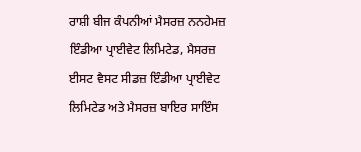ਰਾਸ਼ੀ ਬੀਜ ਕੰਪਨੀਆਂ ਮੈਸਰਜ਼ ਨਨਹੇਮਜ਼ ਇੰਡੀਆ ਪ੍ਰਾਈਵੇਟ ਲਿਮਿਟੇਡ, ਮੈਸਰਜ਼ ਈਸਟ ਵੈਸਟ ਸੀਡਜ਼ ਇੰਡੀਆ ਪ੍ਰਾਈਵੇਟ ਲਿਮਿਟੇਡ ਅਤੇ ਮੈਸਰਜ਼ ਬਾਇਰ ਸਾਇੰਸ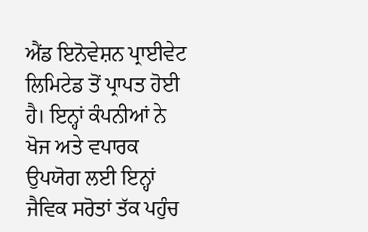ਐਂਡ ਇਨੋਵੇਸ਼ਨ ਪ੍ਰਾਈਵੇਟ ਲਿਮਿਟੇਡ ਤੋਂ ਪ੍ਰਾਪਤ ਹੋਈ ਹੈ। ਇਨ੍ਹਾਂ ਕੰਪਨੀਆਂ ਨੇ ਖੋਜ ਅਤੇ ਵਪਾਰਕ ਉਪਯੋਗ ਲਈ ਇਨ੍ਹਾਂ ਜੈਵਿਕ ਸਰੋਤਾਂ ਤੱਕ ਪਹੁੰਚ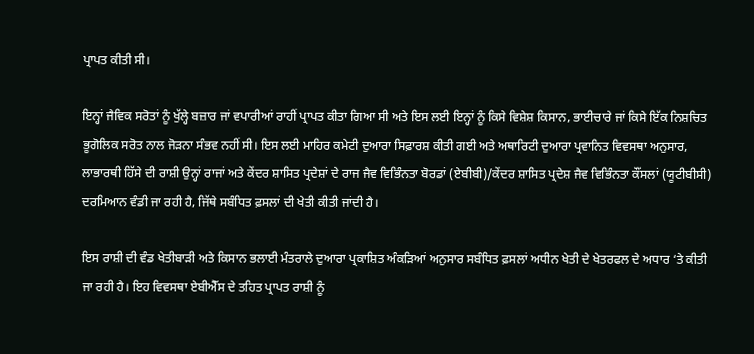ਪ੍ਰਾਪਤ ਕੀਤੀ ਸੀ।

ਇਨ੍ਹਾਂ ਜੈਵਿਕ ਸਰੋਤਾਂ ਨੂੰ ਖੁੱਲ੍ਹੇ ਬਜ਼ਾਰ ਜਾਂ ਵਪਾਰੀਆਂ ਰਾਹੀਂ ਪ੍ਰਾਪਤ ਕੀਤਾ ਗਿਆ ਸੀ ਅਤੇ ਇਸ ਲਈ ਇਨ੍ਹਾਂ ਨੂੰ ਕਿਸੇ ਵਿਸ਼ੇਸ਼ ਕਿਸਾਨ, ਭਾਈਚਾਰੇ ਜਾਂ ਕਿਸੇ ਇੱਕ ਨਿਸ਼ਚਿਤ ਭੂਗੋਲਿਕ ਸਰੋਤ ਨਾਲ ਜੋੜਨਾ ਸੰਭਵ ਨਹੀਂ ਸੀ। ਇਸ ਲਈ ਮਾਹਿਰ ਕਮੇਟੀ ਦੁਆਰਾ ਸਿਫ਼ਾਰਸ਼ ਕੀਤੀ ਗਈ ਅਤੇ ਅਥਾਰਿਟੀ ਦੁਆਰਾ ਪ੍ਰਵਾਨਿਤ ਵਿਵਸਥਾ ਅਨੁਸਾਰ, ਲਾਭਾਰਥੀ ਹਿੱਸੇ ਦੀ ਰਾਸ਼ੀ ਉਨ੍ਹਾਂ ਰਾਜਾਂ ਅਤੇ ਕੇਂਦਰ ਸ਼ਾਸਿਤ ਪ੍ਰਦੇਸ਼ਾਂ ਦੇ ਰਾਜ ਜੈਵ ਵਿਭਿੰਨਤਾ ਬੋਰਡਾਂ (ਏਬੀਬੀ)/ਕੇਂਦਰ ਸ਼ਾਸਿਤ ਪ੍ਰਦੇਸ਼ ਜੈਵ ਵਿਭਿੰਨਤਾ ਕੌਂਸਲਾਂ (ਯੂਟੀਬੀਸੀ) ਦਰਮਿਆਨ ਵੰਡੀ ਜਾ ਰਹੀ ਹੈ, ਜਿੱਥੇ ਸਬੰਧਿਤ ਫ਼ਸਲਾਂ ਦੀ ਖੇਤੀ ਕੀਤੀ ਜਾਂਦੀ ਹੈ।

ਇਸ ਰਾਸ਼ੀ ਦੀ ਵੰਡ ਖੇਤੀਬਾੜੀ ਅਤੇ ਕਿਸਾਨ ਭਲਾਈ ਮੰਤਰਾਲੇ ਦੁਆਰਾ ਪ੍ਰਕਾਸ਼ਿਤ ਅੰਕੜਿਆਂ ਅਨੁਸਾਰ ਸਬੰਧਿਤ ਫ਼ਸਲਾਂ ਅਧੀਨ ਖੇਤੀ ਦੇ ਖੇਤਰਫਲ ਦੇ ਅਧਾਰ ‘ਤੇ ਕੀਤੀ ਜਾ ਰਹੀ ਹੈ। ਇਹ ਵਿਵਸਥਾ ਏਬੀਐੱਸ ਦੇ ਤਹਿਤ ਪ੍ਰਾਪਤ ਰਾਸ਼ੀ ਨੂੰ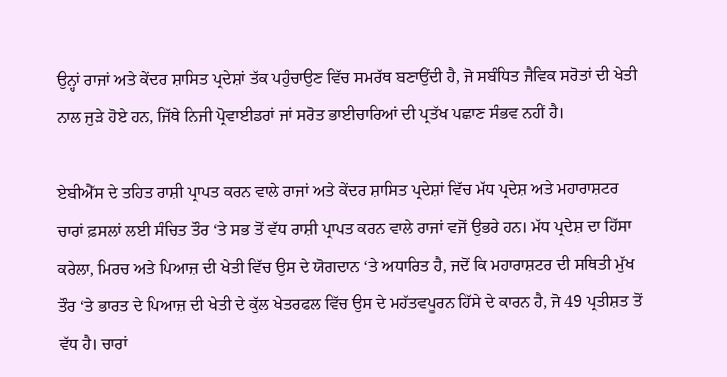ਉਨ੍ਹਾਂ ਰਾਜਾਂ ਅਤੇ ਕੇਂਦਰ ਸ਼ਾਸਿਤ ਪ੍ਰਦੇਸ਼ਾਂ ਤੱਕ ਪਹੁੰਚਾਉਣ ਵਿੱਚ ਸਮਰੱਥ ਬਣਾਉਂਦੀ ਹੈ, ਜੋ ਸਬੰਧਿਤ ਜੈਵਿਕ ਸਰੋਤਾਂ ਦੀ ਖੇਤੀ ਨਾਲ ਜੁੜੇ ਹੋਏ ਹਨ, ਜਿੱਥੇ ਨਿਜੀ ਪ੍ਰੋਵਾਈਡਰਾਂ ਜਾਂ ਸਰੋਤ ਭਾਈਚਾਰਿਆਂ ਦੀ ਪ੍ਰਤੱਖ ਪਛਾਣ ਸੰਭਵ ਨਹੀਂ ਹੈ।

ਏਬੀਐੱਸ ਦੇ ਤਹਿਤ ਰਾਸ਼ੀ ਪ੍ਰਾਪਤ ਕਰਨ ਵਾਲੇ ਰਾਜਾਂ ਅਤੇ ਕੇਂਦਰ ਸ਼ਾਸਿਤ ਪ੍ਰਦੇਸ਼ਾਂ ਵਿੱਚ ਮੱਧ ਪ੍ਰਦੇਸ਼ ਅਤੇ ਮਹਾਰਾਸ਼ਟਰ ਚਾਰਾਂ ਫ਼ਸਲਾਂ ਲਈ ਸੰਚਿਤ ਤੌਰ ‘ਤੇ ਸਭ ਤੋਂ ਵੱਧ ਰਾਸ਼ੀ ਪ੍ਰਾਪਤ ਕਰਨ ਵਾਲੇ ਰਾਜਾਂ ਵਜੋਂ ਉਭਰੇ ਹਨ। ਮੱਧ ਪ੍ਰਦੇਸ਼ ਦਾ ਹਿੱਸਾ ਕਰੇਲਾ, ਮਿਰਚ ਅਤੇ ਪਿਆਜ਼ ਦੀ ਖੇਤੀ ਵਿੱਚ ਉਸ ਦੇ ਯੋਗਦਾਨ ‘ਤੇ ਅਧਾਰਿਤ ਹੈ, ਜਦੋਂ ਕਿ ਮਹਾਰਾਸ਼ਟਰ ਦੀ ਸਥਿਤੀ ਮੁੱਖ ਤੌਰ ‘ਤੇ ਭਾਰਤ ਦੇ ਪਿਆਜ਼ ਦੀ ਖੇਤੀ ਦੇ ਕੁੱਲ ਖੇਤਰਫਲ ਵਿੱਚ ਉਸ ਦੇ ਮਹੱਤਵਪੂਰਨ ਹਿੱਸੇ ਦੇ ਕਾਰਨ ਹੈ, ਜੋ 49 ਪ੍ਰਤੀਸ਼ਤ ਤੋਂ ਵੱਧ ਹੈ। ਚਾਰਾਂ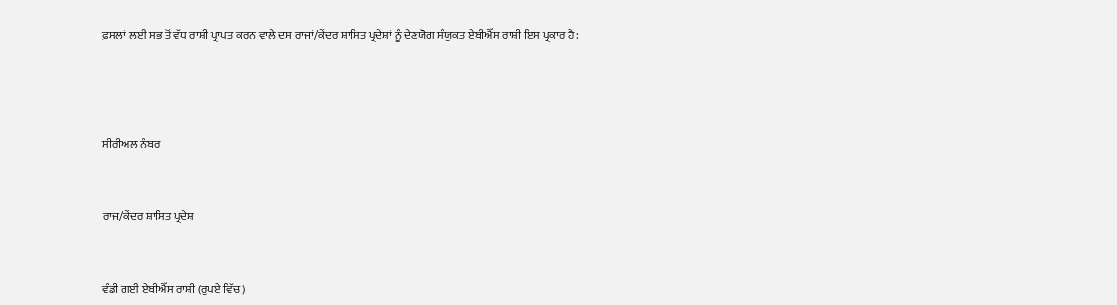ਫ਼ਸਲਾਂ ਲਈ ਸਭ ਤੋਂ ਵੱਧ ਰਾਸ਼ੀ ਪ੍ਰਾਪਤ ਕਰਨ ਵਾਲੇ ਦਸ ਰਾਜਾਂ/ਕੇਂਦਰ ਸ਼ਾਸਿਤ ਪ੍ਰਦੇਸ਼ਾਂ ਨੂੰ ਦੇਣਯੋਗ ਸੰਯੁਕਤ ਏਬੀਐੱਸ ਰਾਸ਼ੀ ਇਸ ਪ੍ਰਕਾਰ ਹੈ:





ਸੀਰੀਅਲ ਨੰਬਰ



ਰਾਜ/ਕੇਂਦਰ ਸ਼ਾਸਿਤ ਪ੍ਰਦੇਸ਼



ਵੰਡੀ ਗਈ ਏਬੀਐੱਸ ਰਾਸ਼ੀ (ਰੁਪਏ ਵਿੱਚ)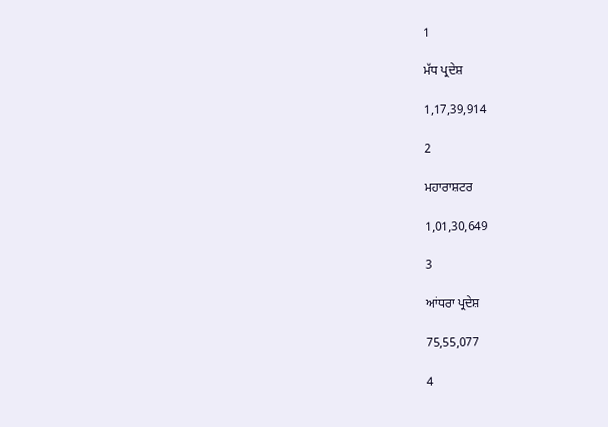1

ਮੱਧ ਪ੍ਰਦੇਸ਼

1,17,39,914

2

ਮਹਾਰਾਸ਼ਟਰ

1,01,30,649

3

ਆਂਧਰਾ ਪ੍ਰਦੇਸ਼

75,55,077

4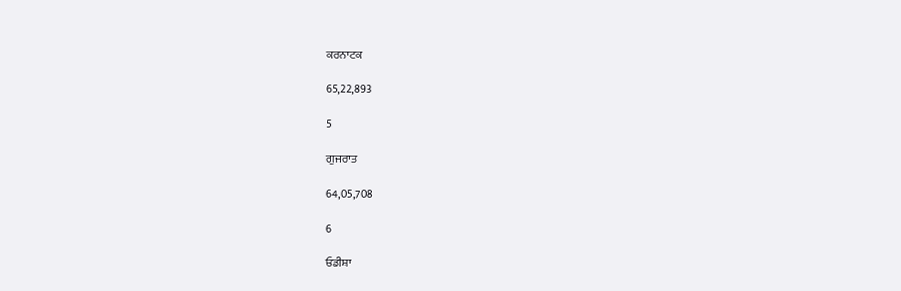ਕਰਨਾਟਕ

65,22,893

5

ਗੁਜਰਾਤ

64,05,708

6

ਓਡੀਸ਼ਾ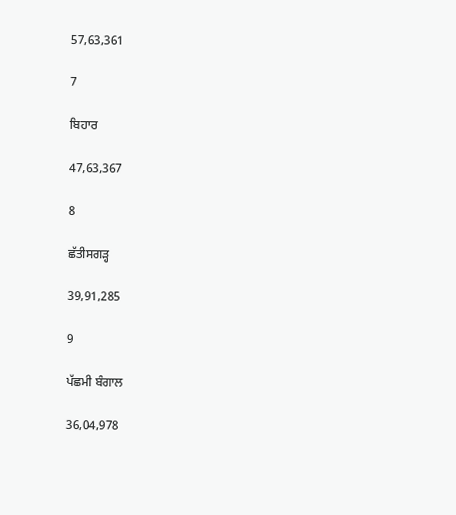57,63,361

7

ਬਿਹਾਰ

47,63,367

8

ਛੱਤੀਸਗੜ੍ਹ

39,91,285

9

ਪੱਛਮੀ ਬੰਗਾਲ

36,04,978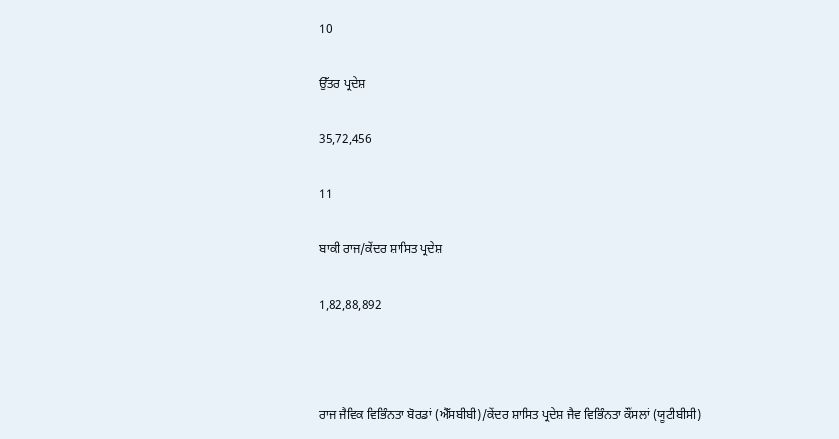10

ਉੱਤਰ ਪ੍ਰਦੇਸ਼

35,72,456

11

ਬਾਕੀ ਰਾਜ/ਕੇਂਦਰ ਸ਼ਾਸਿਤ ਪ੍ਰਦੇਸ਼

1,82,88,892



ਰਾਜ ਜੈਵਿਕ ਵਿਭਿੰਨਤਾ ਬੋਰਡਾਂ (ਐੱਸਬੀਬੀ)/ਕੇਂਦਰ ਸ਼ਾਸਿਤ ਪ੍ਰਦੇਸ਼ ਜੈਵ ਵਿਭਿੰਨਤਾ ਕੌਂਸਲਾਂ (ਯੂਟੀਬੀਸੀ)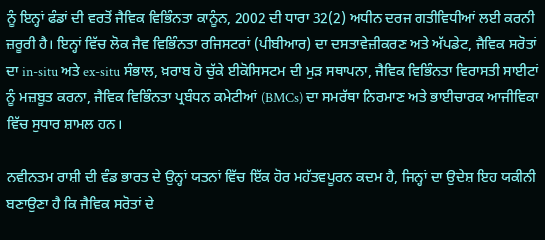ਨੂੰ ਇਨ੍ਹਾਂ ਫੰਡਾਂ ਦੀ ਵਰਤੋਂ ਜੈਵਿਕ ਵਿਭਿੰਨਤਾ ਕਾਨੂੰਨ, 2002 ਦੀ ਧਾਰਾ 32(2) ਅਧੀਨ ਦਰਜ ਗਤੀਵਿਧੀਆਂ ਲਈ ਕਰਨੀ ਜ਼ਰੂਰੀ ਹੈ। ਇਨ੍ਹਾਂ ਵਿੱਚ ਲੋਕ ਜੈਵ ਵਿਭਿੰਨਤਾ ਰਜਿਸਟਰਾਂ (ਪੀਬੀਆਰ) ਦਾ ਦਸਤਾਵੇਜ਼ੀਕਰਣ ਅਤੇ ਅੱਪਡੇਟ, ਜੈਵਿਕ ਸਰੋਤਾਂ ਦਾ in-situ ਅਤੇ ex-situ ਸੰਭਾਲ, ਖ਼ਰਾਬ ਹੋ ਚੁੱਕੇ ਈਕੋਸਿਸਟਮ ਦੀ ਮੁੜ ਸਥਾਪਨਾ, ਜੈਵਿਕ ਵਿਭਿੰਨਤਾ ਵਿਰਾਸਤੀ ਸਾਈਟਾਂ ਨੂੰ ਮਜ਼ਬੂਤ ਕਰਨਾ, ਜੈਵਿਕ ਵਿਭਿੰਨਤਾ ਪ੍ਰਬੰਧਨ ਕਮੇਟੀਆਂ (BMCs) ਦਾ ਸਮਰੱਥਾ ਨਿਰਮਾਣ ਅਤੇ ਭਾਈਚਾਰਕ ਆਜੀਵਿਕਾ ਵਿੱਚ ਸੁਧਾਰ ਸ਼ਾਮਲ ਹਨ।

ਨਵੀਨਤਮ ਰਾਸ਼ੀ ਦੀ ਵੰਡ ਭਾਰਤ ਦੇ ਉਨ੍ਹਾਂ ਯਤਨਾਂ ਵਿੱਚ ਇੱਕ ਹੋਰ ਮਹੱਤਵਪੂਰਨ ਕਦਮ ਹੈ, ਜਿਨ੍ਹਾਂ ਦਾ ਉਦੇਸ਼ ਇਹ ਯਕੀਨੀ ਬਣਾਉਣਾ ਹੈ ਕਿ ਜੈਵਿਕ ਸਰੋਤਾਂ ਦੇ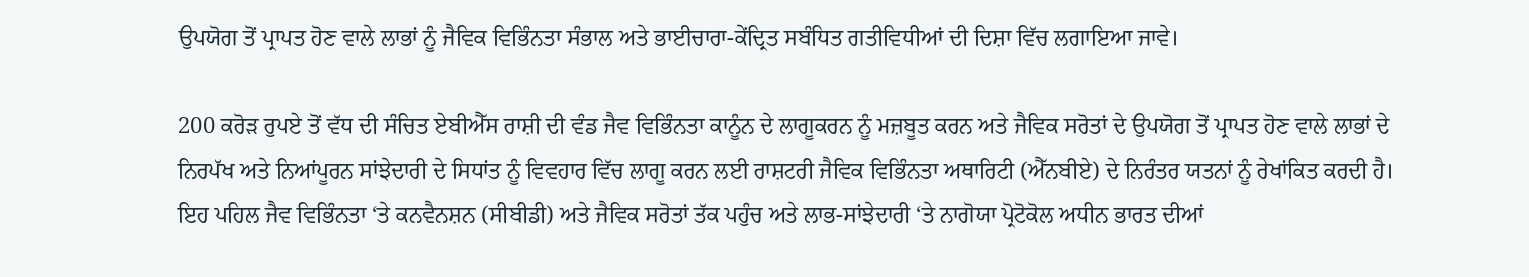ਉਪਯੋਗ ਤੋਂ ਪ੍ਰਾਪਤ ਹੋਣ ਵਾਲੇ ਲਾਭਾਂ ਨੂੰ ਜੈਵਿਕ ਵਿਭਿੰਨਤਾ ਸੰਭਾਲ ਅਤੇ ਭਾਈਚਾਰਾ-ਕੇਂਦ੍ਰਿਤ ਸਬੰਧਿਤ ਗਤੀਵਿਧੀਆਂ ਦੀ ਦਿਸ਼ਾ ਵਿੱਚ ਲਗਾਇਆ ਜਾਵੇ।

200 ਕਰੋੜ ਰੁਪਏ ਤੋਂ ਵੱਧ ਦੀ ਸੰਚਿਤ ਏਬੀਐੱਸ ਰਾਸ਼ੀ ਦੀ ਵੰਡ ਜੈਵ ਵਿਭਿੰਨਤਾ ਕਾਨੂੰਨ ਦੇ ਲਾਗੂਕਰਨ ਨੂੰ ਮਜ਼ਬੂਤ ਕਰਨ ਅਤੇ ਜੈਵਿਕ ਸਰੋਤਾਂ ਦੇ ਉਪਯੋਗ ਤੋਂ ਪ੍ਰਾਪਤ ਹੋਣ ਵਾਲੇ ਲਾਭਾਂ ਦੇ ਨਿਰਪੱਖ ਅਤੇ ਨਿਆਂਪੂਰਨ ਸਾਂਝੇਦਾਰੀ ਦੇ ਸਿਧਾਂਤ ਨੂੰ ਵਿਵਹਾਰ ਵਿੱਚ ਲਾਗੂ ਕਰਨ ਲਈ ਰਾਸ਼ਟਰੀ ਜੈਵਿਕ ਵਿਭਿੰਨਤਾ ਅਥਾਰਿਟੀ (ਐੱਨਬੀਏ) ਦੇ ਨਿਰੰਤਰ ਯਤਨਾਂ ਨੂੰ ਰੇਖਾਂਕਿਤ ਕਰਦੀ ਹੈ। ਇਹ ਪਹਿਲ ਜੈਵ ਵਿਭਿੰਨਤਾ ‘ਤੇ ਕਨਵੈਨਸ਼ਨ (ਸੀਬੀਡੀ) ਅਤੇ ਜੈਵਿਕ ਸਰੋਤਾਂ ਤੱਕ ਪਹੁੰਚ ਅਤੇ ਲਾਭ-ਸਾਂਝੇਦਾਰੀ ‘ਤੇ ਨਾਗੋਯਾ ਪ੍ਰੋਟੋਕੋਲ ਅਧੀਨ ਭਾਰਤ ਦੀਆਂ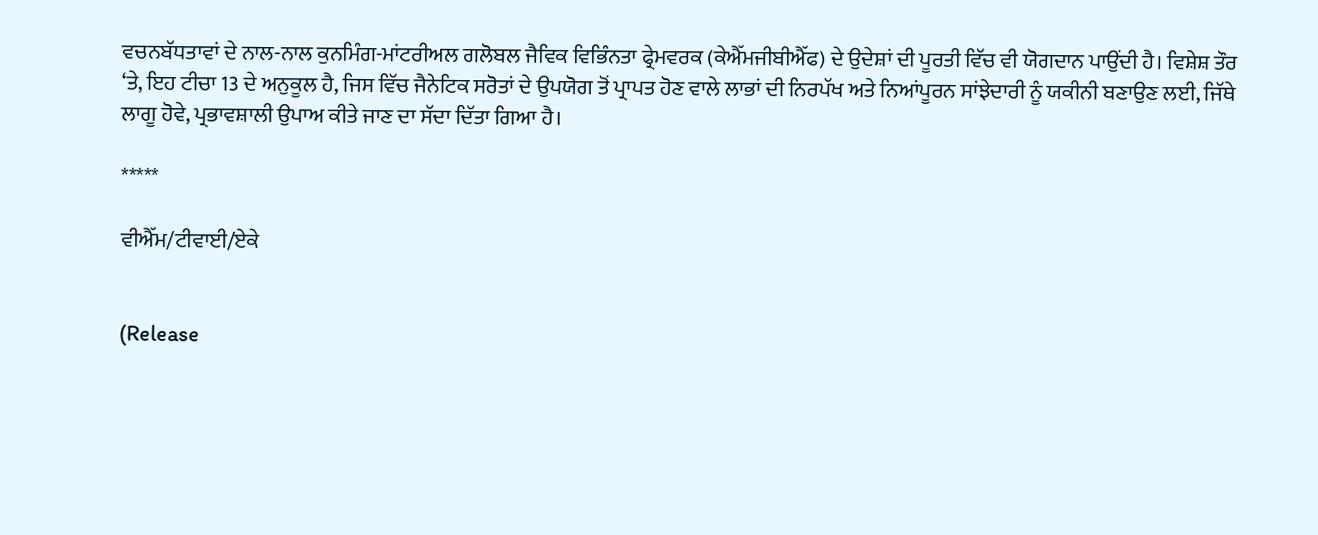ਵਚਨਬੱਧਤਾਵਾਂ ਦੇ ਨਾਲ-ਨਾਲ ਕੁਨਮਿੰਗ-ਮਾਂਟਰੀਅਲ ਗਲੋਬਲ ਜੈਵਿਕ ਵਿਭਿੰਨਤਾ ਫ੍ਰੇਮਵਰਕ (ਕੇਐੱਮਜੀਬੀਐੱਫ) ਦੇ ਉਦੇਸ਼ਾਂ ਦੀ ਪੂਰਤੀ ਵਿੱਚ ਵੀ ਯੋਗਦਾਨ ਪਾਉਂਦੀ ਹੈ। ਵਿਸ਼ੇਸ਼ ਤੌਰ ‘ਤੇ, ਇਹ ਟੀਚਾ 13 ਦੇ ਅਨੁਕੂਲ ਹੈ, ਜਿਸ ਵਿੱਚ ਜੈਨੇਟਿਕ ਸਰੋਤਾਂ ਦੇ ਉਪਯੋਗ ਤੋਂ ਪ੍ਰਾਪਤ ਹੋਣ ਵਾਲੇ ਲਾਭਾਂ ਦੀ ਨਿਰਪੱਖ ਅਤੇ ਨਿਆਂਪੂਰਨ ਸਾਂਝੇਦਾਰੀ ਨੂੰ ਯਕੀਨੀ ਬਣਾਉਣ ਲਈ, ਜਿੱਥੇ ਲਾਗੂ ਹੋਵੇ, ਪ੍ਰਭਾਵਸ਼ਾਲੀ ਉਪਾਅ ਕੀਤੇ ਜਾਣ ਦਾ ਸੱਦਾ ਦਿੱਤਾ ਗਿਆ ਹੈ।

*****

ਵੀਐੱਮ/ਟੀਵਾਈ/ਏਕੇ


(Release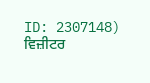ID: 2307148) ਵਿਜ਼ੀਟਰ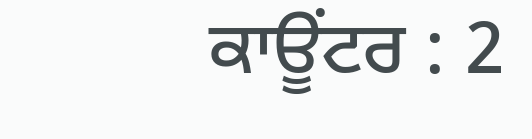ਕਾਊਂਟਰ : 2